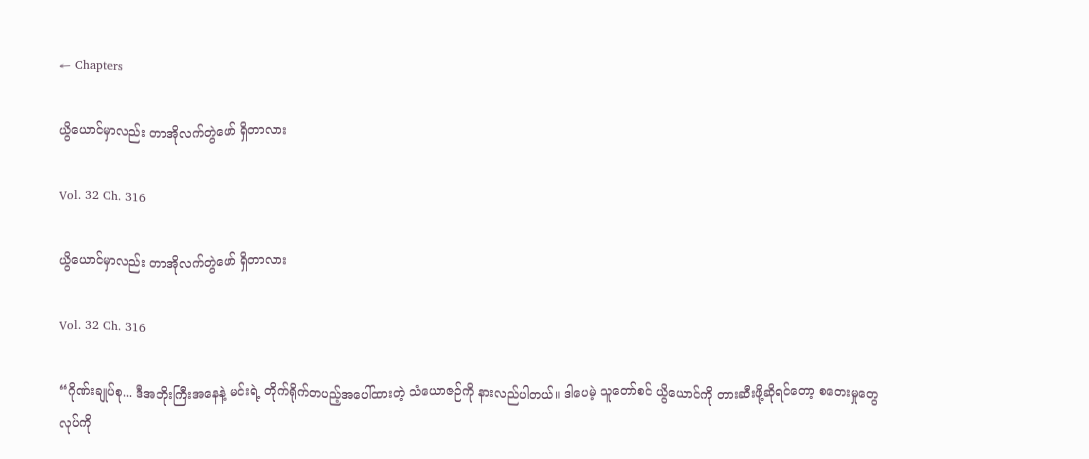← Chapters

ယွိယောင်မှာလည်း တာအိုလက်တွဲဖော် ရှိတာလား

Vol. 32 Ch. 316

ယွိယောင်မှာလည်း တာအိုလက်တွဲဖော် ရှိတာလား

Vol. 32 Ch. 316

“ဂိုဏ်းချုပ်စု... ဒီအဘိုးကြီးအနေနဲ့ မင်းရဲ့ တိုက်ရိုက်တပည့်အပေါ်ထားတဲ့ သံယောဇဉ်ကို နားလည်ပါတယ်။ ဒါပေမဲ့ သူတော်စင် ယွိယောင်ကို တားဆီးဖို့ဆိုရင်တော့ စတေးမှုတွေ လုပ်ကို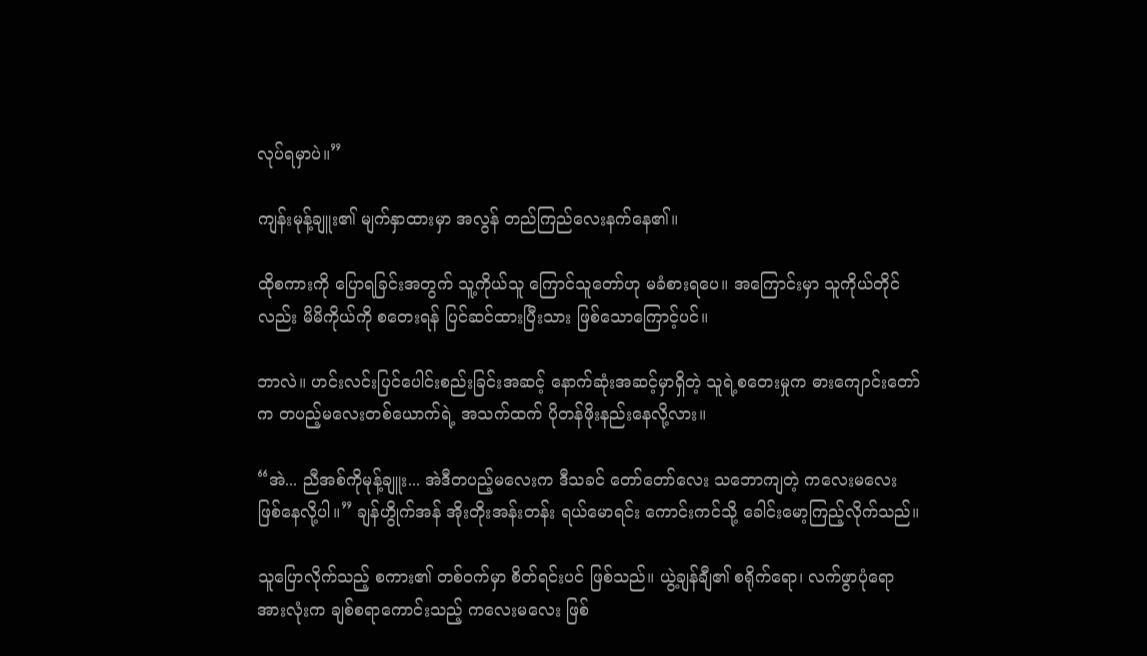လုပ်ရမှာပဲ။”

ကျန်းမုန့်ချူး၏ မျက်နှာထားမှာ အလွန် တည်ကြည်လေးနက်နေ၏။

ထိုစကားကို ပြောရခြင်းအတွက် သူ့ကိုယ်သူ ကြောင်သူတော်ဟု မခံစားရပေ။ အကြောင်းမှာ သူကိုယ်တိုင်လည်း မိမိကိုယ်ကို စတေးရန် ပြင်ဆင်ထားပြီးသား ဖြစ်သောကြောင့်ပင်။

ဘာလဲ။ ဟင်းလင်းပြင်ပေါင်းစည်းခြင်းအဆင့် နောက်ဆုံးအဆင့်မှာရှိတဲ့ သူရဲ့စတေးမှုက ဓားကျောင်းတော်က တပည့်မလေးတစ်ယောက်ရဲ့ အသက်ထက် ပိုတန်ဖိုးနည်းနေလို့လား။

“အဲ... ညီအစ်ကိုမုန့်ချူး... အဲဒီတပည့်မလေးက ဒီသခင် တော်တော်လေး သဘောကျတဲ့ ကလေးမလေး ဖြစ်နေလို့ပါ။” ချန်ဟွိုက်အန် အိုးတိုးအန်းတန်း ရယ်မောရင်း ကောင်းကင်သို့ ခေါင်းမော့ကြည့်လိုက်သည်။

သူပြောလိုက်သည့် စကား၏ တစ်ဝက်မှာ စိတ်ရင်းပင် ဖြစ်သည်။ ယွဲ့ချန်ချီ၏ စရိုက်ရော၊ လက်ဖွာပုံရော အားလုံးက ချစ်စရာကောင်းသည့် ကလေးမလေး ဖြစ်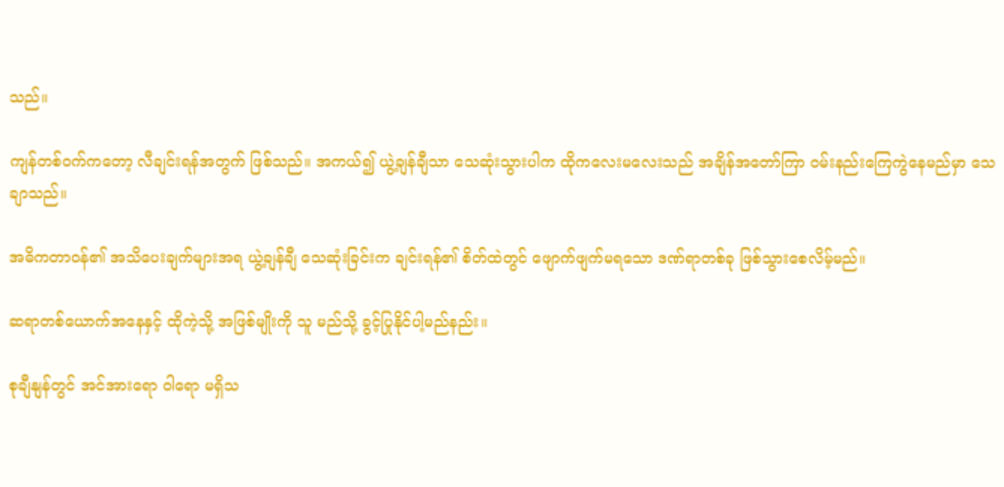သည်။

ကျန်တစ်ဝက်ကတော့ လီချင်းရန်အတွက် ဖြစ်သည်။ အကယ်၍ ယွဲ့ချန်ချီသာ သေဆုံးသွားပါက ထိုကလေးမလေးသည် အချိန်အတော်ကြာ ဝမ်းနည်းကြေကွဲနေမည်မှာ သေချာသည်။

အဓိကတာဝန်၏ အသိပေးချက်များအရ ယွဲ့ချန်ချီ သေဆုံးခြင်းက ချင်းရန်၏ စိတ်ထဲတွင် ဖျောက်ဖျက်မရသော ဒဏ်ရာတစ်ခု ဖြစ်သွားစေလိမ့်မည်။

ဆရာတစ်ယောက်အနေနှင့် ထိုကဲ့သို့ အဖြစ်မျိုးကို သူ မည်သို့ ခွင့်ပြုနိုင်ပါ့မည်နည်း။

စုချီနျန်တွင် အင်အားရော ဝါရော မရှိသ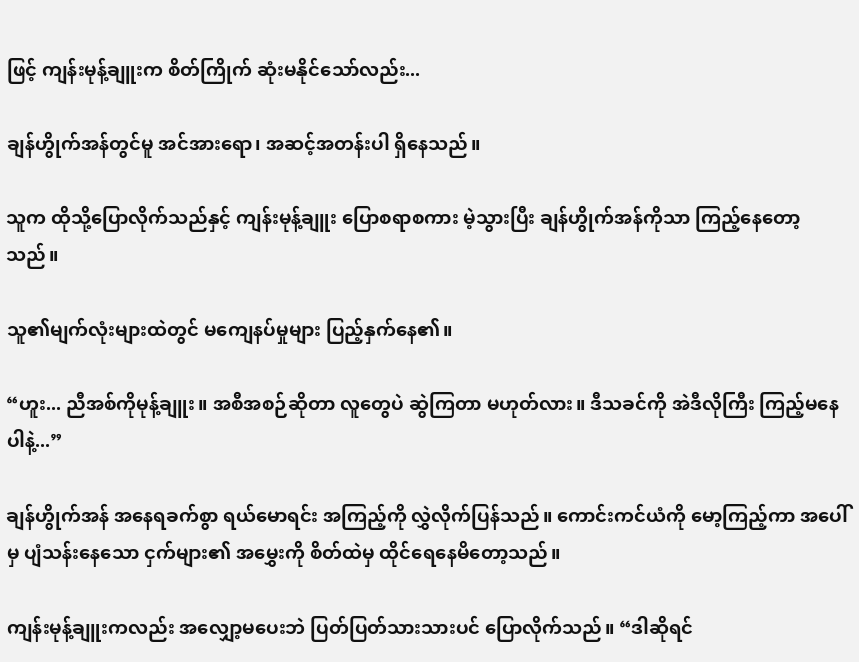ဖြင့် ကျန်းမုန့်ချူးက စိတ်ကြိုက် ဆုံးမနိုင်သော်လည်း...

ချန်ဟွိုက်အန်တွင်မူ အင်အားရော၊ အဆင့်အတန်းပါ ရှိနေသည်။

သူက ထိုသို့ပြောလိုက်သည်နှင့် ကျန်းမုန့်ချူး ပြောစရာစကား မဲ့သွားပြီး ချန်ဟွိုက်အန်ကိုသာ ကြည့်နေတော့သည်။

သူ၏မျက်လုံးများထဲတွင် မကျေနပ်မှုများ ပြည့်နှက်နေ၏။

“ဟူး... ညီအစ်ကိုမုန့်ချူး။ အစီအစဉ်ဆိုတာ လူတွေပဲ ဆွဲကြတာ မဟုတ်လား။ ဒီသခင်ကို အဲဒီလိုကြီး ကြည့်မနေပါနဲ့...”

ချန်ဟွိုက်အန် အနေရခက်စွာ ရယ်မောရင်း အကြည့်ကို လွှဲလိုက်ပြန်သည်။ ကောင်းကင်ယံကို မော့ကြည့်ကာ အပေါ်မှ ပျံသန်းနေသော ငှက်များ၏ အမွှေးကို စိတ်ထဲမှ ထိုင်ရေနေမိတော့သည်။

ကျန်းမုန့်ချူးကလည်း အလျှော့မပေးဘဲ ပြတ်ပြတ်သားသားပင် ပြောလိုက်သည်။ “ဒါဆိုရင်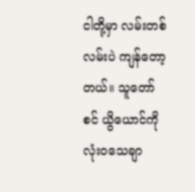ငါတို့မှာ လမ်းတစ်လမ်းပဲ ကျန်တော့တယ်။ သူတော်စင် ယွိယောင်ကို လုံးဝသေချာ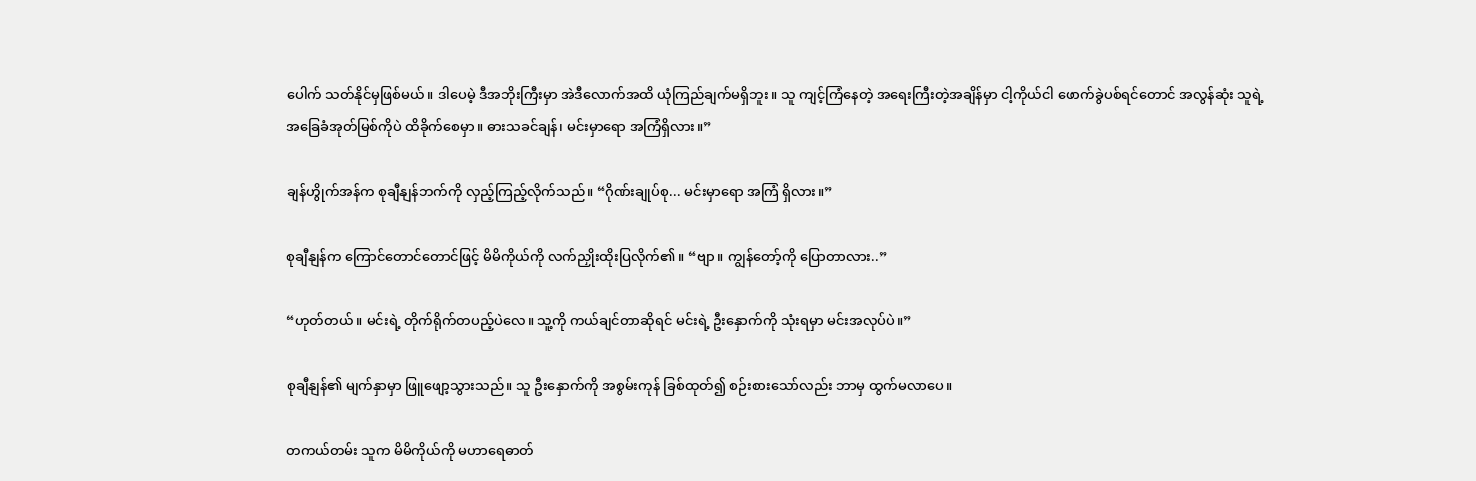ပေါက် သတ်နိုင်မှဖြစ်မယ်။ ဒါပေမဲ့ ဒီအဘိုးကြီးမှာ အဲဒီလောက်အထိ ယုံကြည်ချက်မရှိဘူး။ သူ ကျင့်ကြံနေတဲ့ အရေးကြီးတဲ့အချိန်မှာ ငါ့ကိုယ်ငါ ဖောက်ခွဲပစ်ရင်တောင် အလွန်ဆုံး သူရဲ့ အခြေခံအုတ်မြစ်ကိုပဲ ထိခိုက်စေမှာ။ ဓားသခင်ချန်၊ မင်းမှာရော အကြံရှိလား။”

ချန်ဟွိုက်အန်က စုချီနျန်ဘက်ကို လှည့်ကြည့်လိုက်သည်။ “ဂိုဏ်းချုပ်စု... မင်းမှာရော အကြံ ရှိလား။”

စုချီနျန်က ကြောင်တောင်တောင်ဖြင့် မိမိကိုယ်ကို လက်ညှိုးထိုးပြလိုက်၏။ “ဗျာ။ ကျွန်တော့်ကို ပြောတာလား..”

“ဟုတ်တယ်။ မင်းရဲ့ တိုက်ရိုက်တပည့်ပဲလေ။ သူ့ကို ကယ်ချင်တာဆိုရင် မင်းရဲ့ ဦးနှောက်ကို သုံးရမှာ မင်းအလုပ်ပဲ။”

စုချီနျန်၏ မျက်နှာမှာ ဖြူဖျော့သွားသည်။ သူ ဦးနှောက်ကို အစွမ်းကုန် ခြစ်ထုတ်၍ စဉ်းစားသော်လည်း ဘာမှ ထွက်မလာပေ။

တကယ်တမ်း သူက မိမိကိုယ်ကို မဟာရေဓာတ်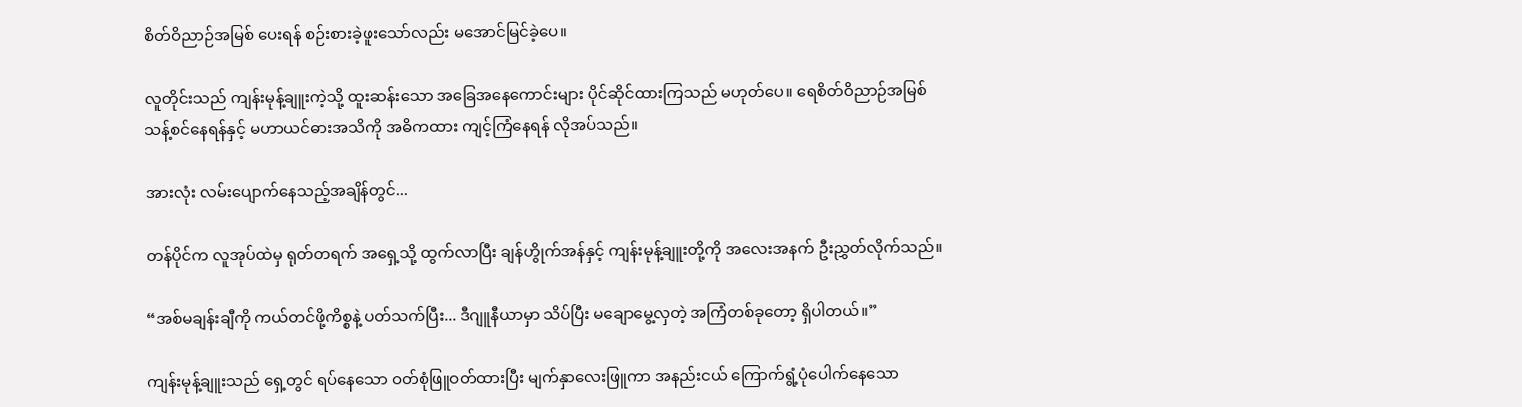စိတ်ဝိညာဉ်အမြစ် ပေးရန် စဉ်းစားခဲ့ဖူးသော်လည်း မအောင်မြင်ခဲ့ပေ။

လူတိုင်းသည် ကျန်းမုန့်ချူးကဲ့သို့ ထူးဆန်းသော အခြေအနေကောင်းများ ပိုင်ဆိုင်ထားကြသည် မဟုတ်ပေ။ ရေစိတ်ဝိညာဉ်အမြစ် သန့်စင်နေရန်နှင့် မဟာယင်ဓားအသိကို အဓိကထား ကျင့်ကြံနေရန် လိုအပ်သည်။

အားလုံး လမ်းပျောက်နေသည့်အချိန်တွင်...

တန်ပိုင်က လူအုပ်ထဲမှ ရုတ်တရက် အရှေ့သို့ ထွက်လာပြီး ချန်ဟွိုက်အန်နှင့် ကျန်းမုန့်ချူးတို့ကို အလေးအနက် ဦးညွှတ်လိုက်သည်။

“အစ်မချန်းချီကို ကယ်တင်ဖို့ကိစ္စနဲ့ ပတ်သက်ပြီး... ဒီဂျူနီယာမှာ သိပ်ပြီး မချောမွေ့လှတဲ့ အကြံတစ်ခုတော့ ရှိပါတယ်။”

ကျန်းမုန့်ချူးသည် ရှေ့တွင် ရပ်နေသော ဝတ်စုံဖြူဝတ်ထားပြီး မျက်နှာလေးဖြူကာ အနည်းငယ် ကြောက်ရွံ့ပုံပေါက်နေသော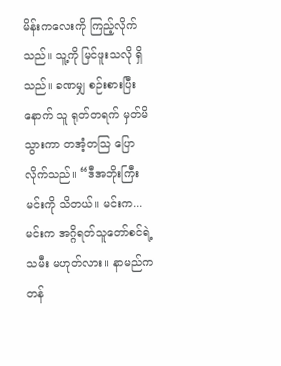မိန်းကလေးကို ကြည့်လိုက်သည်။ သူ့ကို မြင်ဖူးသလို ရှိသည်။ ခဏမျှ စဉ်းစားပြီးနောက် သူ ရုတ်တရက် မှတ်မိသွားကာ တအံ့တသြ ပြောလိုက်သည်။ “ဒီအဘိုးကြီး မင်းကို သိတယ်။ မင်းက... မင်းက အဂ္ဂိရတ်သူတော်စင်ရဲ့ သမီး မဟုတ်လား။ နာမည်က တန်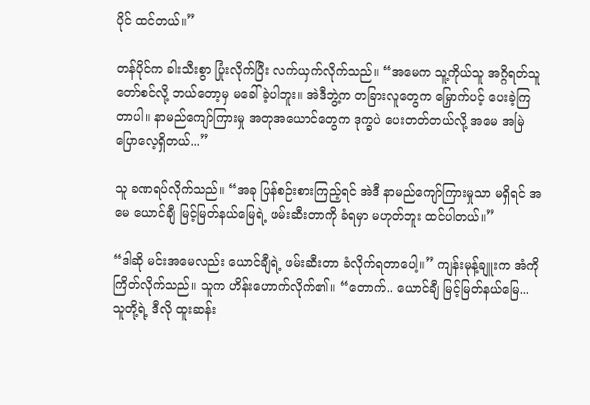ပိုင် ထင်တယ်။”

တန်ပိုင်က ခါးသီးစွာ ပြုံးလိုက်ပြီး လက်ယှက်လိုက်သည်။ “အမေက သူ့ကိုယ်သူ အဂ္ဂိရတ်သူတော်စင်လို့ ဘယ်တော့မှ မခေါ်ခဲ့ပါဘူး။ အဲဒီဘွဲ့က တခြားလူတွေက မြှောက်ပင့် ပေးခဲ့ကြတာပါ။ နာမည်ကျော်ကြားမှု အတုအယောင်တွေက ဒုက္ခပဲ ပေးတတ်တယ်လို့ အမေ အမြဲ ပြောလေ့ရှိတယ်...”

သူ ခဏရပ်လိုက်သည်။ “အခု ပြန်စဉ်းစားကြည့်ရင် အဲဒီ နာမည်ကျော်ကြားမှုသာ မရှိရင် အမေ ယောင်ချီ မြင့်မြတ်နယ်မြေရဲ့ ဖမ်းဆီးတာကို ခံရမှာ မဟုတ်ဘူး ထင်ပါတယ်။”

“ဒါဆို မင်းအမေလည်း ယောင်ချီရဲ့ ဖမ်းဆီးတာ ခံလိုက်ရတာပေါ့။” ကျန်းမုန့်ချူးက အံကို ကြိတ်လိုက်သည်။ သူက ဟိန်းဟောက်လိုက်၏။ “တောက်.. ယောင်ချီ မြင့်မြတ်နယ်မြေ... သူတို့ရဲ့ ဒီလို ထူးဆန်း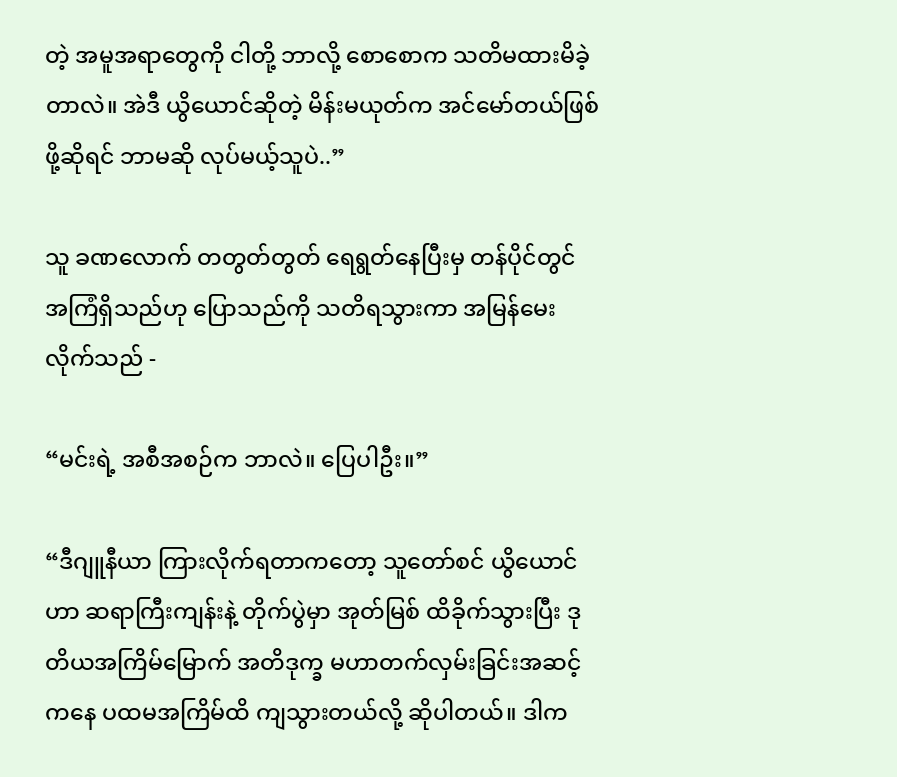တဲ့ အမူအရာတွေကို ငါတို့ ဘာလို့ စောစောက သတိမထားမိခဲ့တာလဲ။ အဲဒီ ယွိယောင်ဆိုတဲ့ မိန်းမယုတ်က အင်မော်တယ်ဖြစ်ဖို့ဆိုရင် ဘာမဆို လုပ်မယ့်သူပဲ..”

သူ ခဏလောက် တတွတ်တွတ် ရေရွတ်နေပြီးမှ တန်ပိုင်တွင် အကြံရှိသည်ဟု ပြောသည်ကို သတိရသွားကာ အမြန်မေးလိုက်သည် -

“မင်းရဲ့ အစီအစဉ်က ဘာလဲ။ ပြေပါဦး။”

“ဒီဂျူနီယာ ကြားလိုက်ရတာကတော့ သူတော်စင် ယွိယောင်ဟာ ဆရာကြီးကျန်းနဲ့ တိုက်ပွဲမှာ အုတ်မြစ် ထိခိုက်သွားပြီး ဒုတိယအကြိမ်မြောက် အတိဒုက္ခ မဟာတက်လှမ်းခြင်းအဆင့်ကနေ ပထမအကြိမ်ထိ ကျသွားတယ်လို့ ဆိုပါတယ်။ ဒါက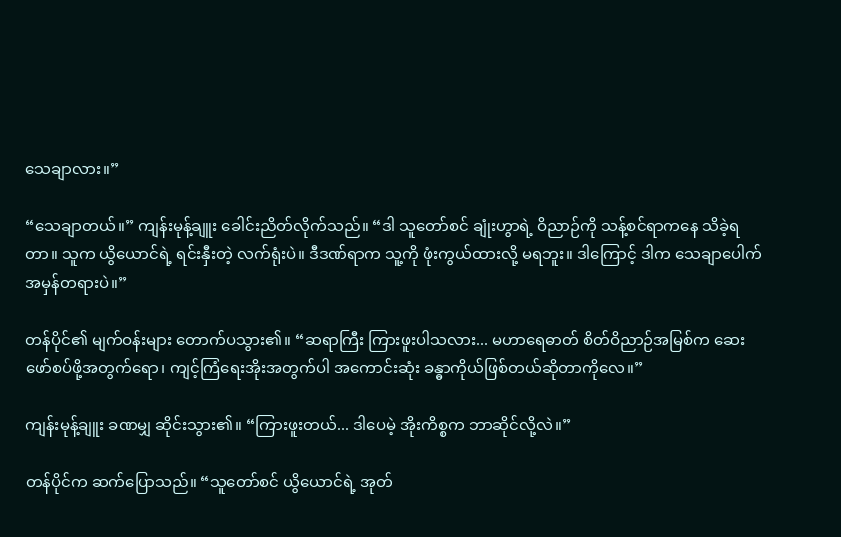သေချာလား။”

“သေချာတယ်။” ကျန်းမုန့်ချူး ခေါင်းညိတ်လိုက်သည်။ “ဒါ သူတော်စင် ချုံးဟွာရဲ့ ဝိညာဉ်ကို သန့်စင်ရာကနေ သိခဲ့ရတာ။ သူက ယွိယောင်ရဲ့ ရင်းနှီးတဲ့ လက်ရုံးပဲ။ ဒီဒဏ်ရာက သူ့ကို ဖုံးကွယ်ထားလို့ မရဘူး။ ဒါကြောင့် ဒါက သေချာပေါက် အမှန်တရားပဲ။”

တန်ပိုင်၏ မျက်ဝန်းများ တောက်ပသွား၏။ “ဆရာကြီး ကြားဖူးပါသလား... မဟာရေဓာတ် စိတ်ဝိညာဉ်အမြစ်က ဆေးဖော်စပ်ဖို့အတွက်ရော၊ ကျင့်ကြံရေးအိုးအတွက်ပါ အကောင်းဆုံး ခန္ဓာကိုယ်ဖြစ်တယ်ဆိုတာကိုလေ။”

ကျန်းမုန့်ချူး ခဏမျှ ဆိုင်းသွား၏။ “ကြားဖူးတယ်... ဒါပေမဲ့ အိုးကိစ္စက ဘာဆိုင်လို့လဲ။”

တန်ပိုင်က ဆက်ပြောသည်။ “သူတော်စင် ယွိယောင်ရဲ့ အုတ်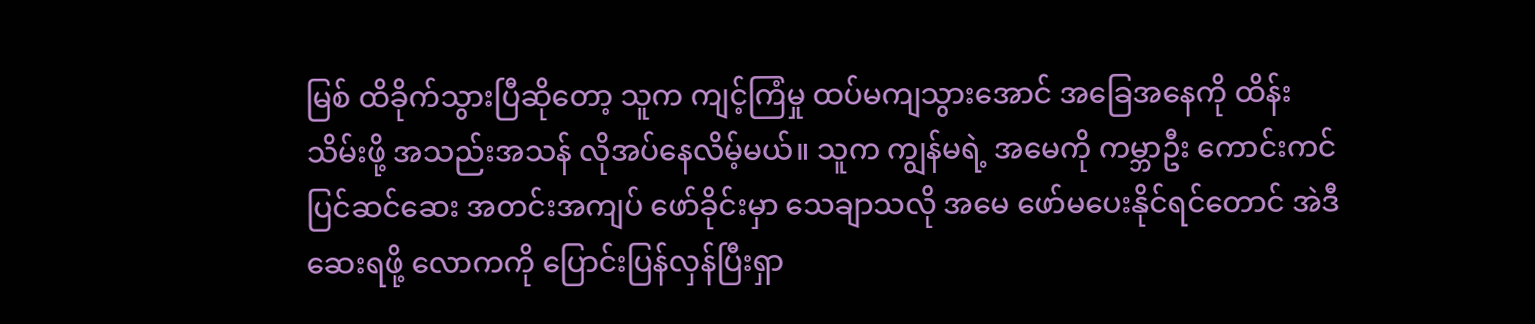မြစ် ထိခိုက်သွားပြီဆိုတော့ သူက ကျင့်ကြံမှု ထပ်မကျသွားအောင် အခြေအနေကို ထိန်းသိမ်းဖို့ အသည်းအသန် လိုအပ်နေလိမ့်မယ်။ သူက ကျွန်မရဲ့ အမေကို ကမ္ဘာဦး ကောင်းကင်ပြင်ဆင်ဆေး အတင်းအကျပ် ဖော်ခိုင်းမှာ သေချာသလို အမေ ဖော်မပေးနိုင်ရင်တောင် အဲဒီဆေးရဖို့ လောကကို ပြောင်းပြန်လှန်ပြီးရှာ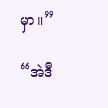မှာ။”

“အဲဒီ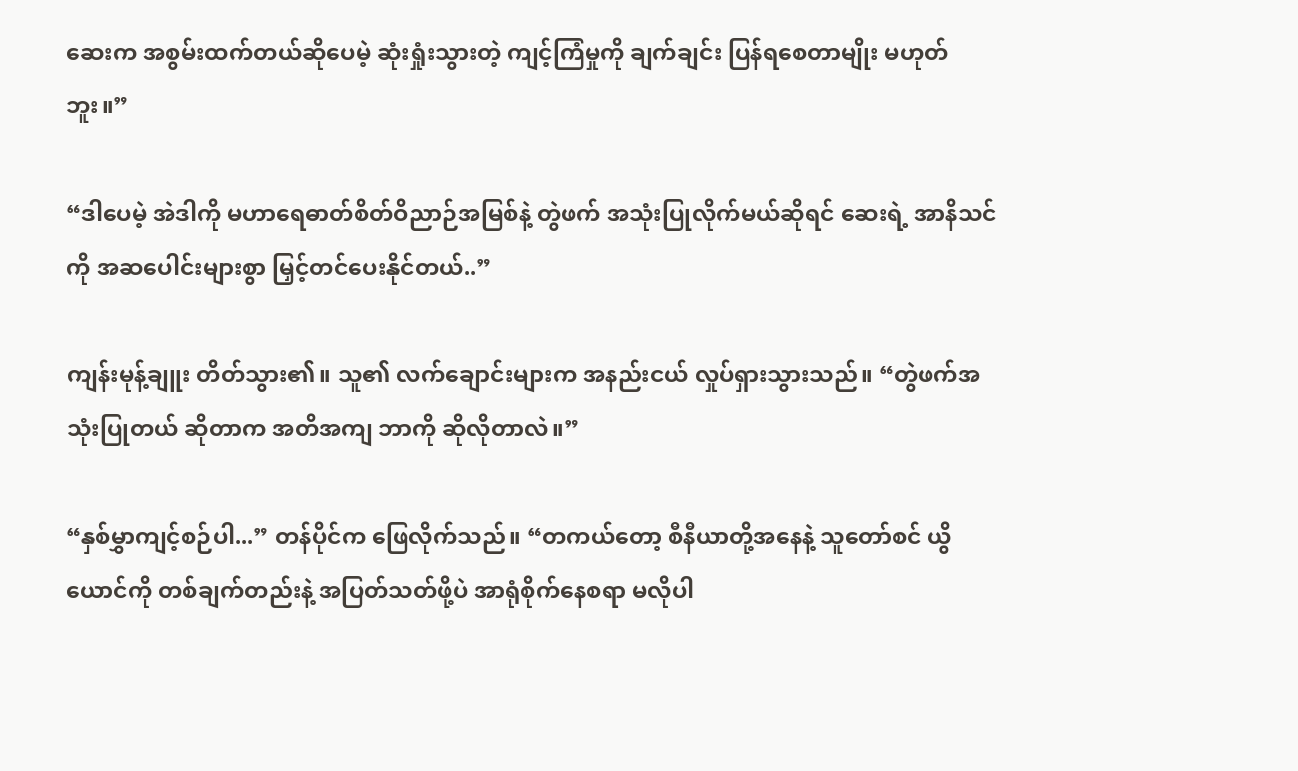ဆေးက အစွမ်းထက်တယ်ဆိုပေမဲ့ ဆုံးရှုံးသွားတဲ့ ကျင့်ကြံမှုကို ချက်ချင်း ပြန်ရစေတာမျိုး မဟုတ်ဘူး။”

“ဒါပေမဲ့ အဲဒါကို မဟာရေဓာတ်စိတ်ဝိညာဉ်အမြစ်နဲ့ တွဲဖက် အသုံးပြုလိုက်မယ်ဆိုရင် ဆေးရဲ့ အာနိသင်ကို အဆပေါင်းများစွာ မြှင့်တင်ပေးနိုင်တယ်..”

ကျန်းမုန့်ချူး တိတ်သွား၏။ သူ၏ လက်ချောင်းများက အနည်းငယ် လှုပ်ရှားသွားသည်။ “တွဲဖက်အသုံးပြုတယ် ဆိုတာက အတိအကျ ဘာကို ဆိုလိုတာလဲ။”

“နှစ်မွှာကျင့်စဉ်ပါ...” တန်ပိုင်က ဖြေလိုက်သည်။ “တကယ်တော့ စီနီယာတို့အနေနဲ့ သူတော်စင် ယွိယောင်ကို တစ်ချက်တည်းနဲ့ အပြတ်သတ်ဖို့ပဲ အာရုံစိုက်နေစရာ မလိုပါ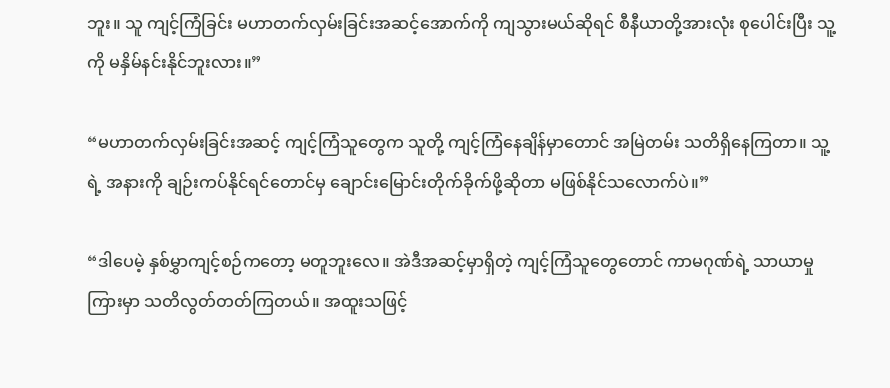ဘူး။ သူ ကျင့်ကြံခြင်း မဟာတက်လှမ်းခြင်းအဆင့်အောက်ကို ကျသွားမယ်ဆိုရင် စီနီယာတို့အားလုံး စုပေါင်းပြီး သူ့ကို မနှိမ်နင်းနိုင်ဘူးလား။”

“မဟာတက်လှမ်းခြင်းအဆင့် ကျင့်ကြံသူတွေက သူတို့ ကျင့်ကြံနေချိန်မှာတောင် အမြဲတမ်း သတိရှိနေကြတာ။ သူ့ရဲ့ အနားကို ချဉ်းကပ်နိုင်ရင်တောင်မှ ချောင်းမြောင်းတိုက်ခိုက်ဖို့ဆိုတာ မဖြစ်နိုင်သလောက်ပဲ။”

“ဒါပေမဲ့ နှစ်မွှာကျင့်စဉ်ကတော့ မတူဘူးလေ။ အဲဒီအဆင့်မှာရှိတဲ့ ကျင့်ကြံသူတွေတောင် ကာမဂုဏ်ရဲ့ သာယာမှုကြားမှာ သတိလွတ်တတ်ကြတယ်။ အထူးသဖြင့်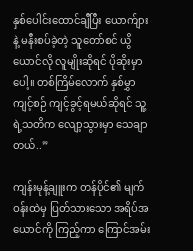နှစ်ပေါင်းထောင်ချီပြီး ယောက်ျားနဲ့ မနီးစပ်ခဲ့တဲ့ သူတော်စင် ယွိယောင်လို လူမျိုးဆိုရင် ပိုဆိုးမှာပေါ့။ တစ်ကြိမ်လောက် နှစ်မွှာကျင့်စဉ် ကျင့်ခွင့်ရမယ်ဆိုရင် သူ့ရဲ့သတိက လျော့သွားမှာ သေချာတယ်..”

ကျန်းမုန့်ချူးက တန်ပိုင်၏ မျက်ဝန်းထဲမှ ပြတ်သားသော အရိပ်အယောင်ကို ကြည့်ကာ ကြောင်အမ်း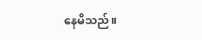နေမိသည်။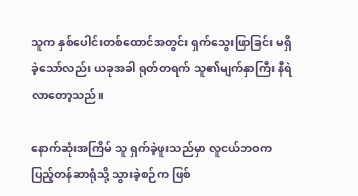သူက နှစ်ပေါင်းတစ်ထောင်အတွင်း ရှက်သွေးဖြာခြင်း မရှိခဲ့သော်လည်း ယခုအခါ ရုတ်တရက် သူ၏မျက်နှာကြီး နီရဲလာတော့သည်။

နောက်ဆုံးအကြိမ် သူ ရှက်ခဲ့ဖူးသည်မှာ လူငယ်ဘဝက ပြည့်တန်ဆာရုံသို့ သွားခဲ့စဉ်က ဖြစ်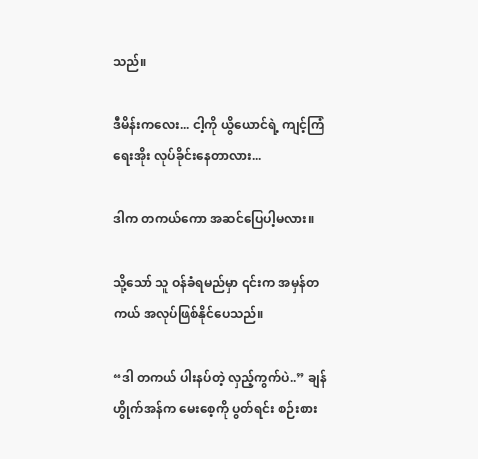သည်။

ဒီမိန်းကလေး... ငါ့ကို ယွိယောင်ရဲ့ ကျင့်ကြံရေးအိုး လုပ်ခိုင်းနေတာလား...

ဒါက တကယ်ကော အဆင်ပြေပါ့မလား။

သို့သော် သူ ဝန်ခံရမည်မှာ ၎င်းက အမှန်တကယ် အလုပ်ဖြစ်နိုင်ပေသည်။

“ဒါ တကယ် ပါးနပ်တဲ့ လှည့်ကွက်ပဲ..” ချန်ဟွိုက်အန်က မေးစေ့ကို ပွတ်ရင်း စဉ်းစား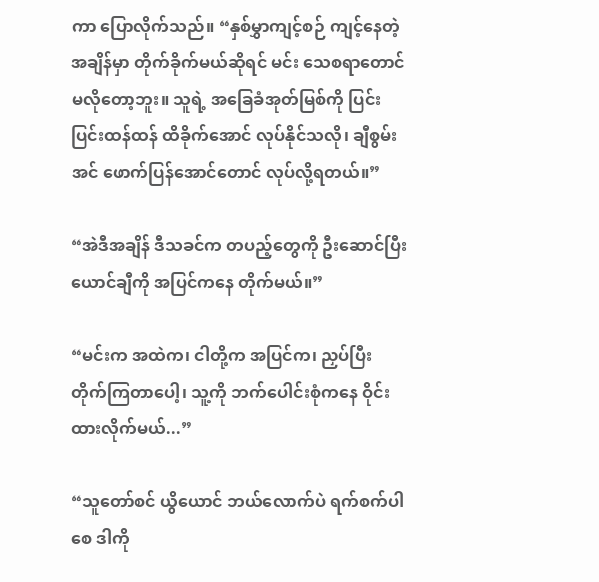ကာ ပြောလိုက်သည်။ “နှစ်မွှာကျင့်စဉ် ကျင့်နေတဲ့အချိန်မှာ တိုက်ခိုက်မယ်ဆိုရင် မင်း သေစရာတောင် မလိုတော့ဘူး။ သူရဲ့ အခြေခံအုတ်မြစ်ကို ပြင်းပြင်းထန်ထန် ထိခိုက်အောင် လုပ်နိုင်သလို၊ ချီစွမ်းအင် ဖောက်ပြန်အောင်တောင် လုပ်လို့ရတယ်။”

“အဲဒီအချိန် ဒီသခင်က တပည့်တွေကို ဦးဆောင်ပြီး ယောင်ချီကို အပြင်ကနေ တိုက်မယ်။”

“မင်းက အထဲက၊ ငါတို့က အပြင်က၊ ညှပ်ပြီး တိုက်ကြတာပေါ့၊ သူ့ကို ဘက်ပေါင်းစုံကနေ ဝိုင်းထားလိုက်မယ်...”

“သူတော်စင် ယွိယောင် ဘယ်လောက်ပဲ ရက်စက်ပါစေ ဒါကို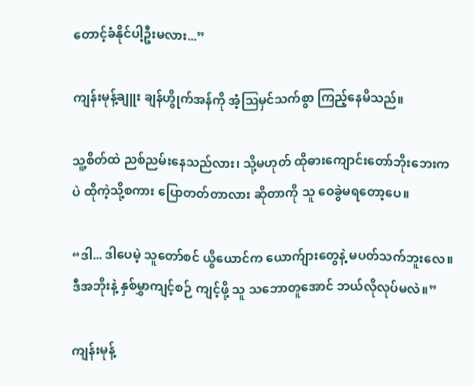တောင့်ခံနိုင်ပါ့ဦးမလား...”

ကျန်းမုန့်ချူး ချန်ဟွိုက်အန်ကို အံ့ဩမှင်သက်စွာ ကြည့်နေမိသည်။

သူ့စိတ်ထဲ ညစ်ညမ်းနေသည်လား၊ သို့မဟုတ် ထိုဓားကျောင်းတော်ဘိုးဘေးကပဲ ထိုကဲ့သို့စကား ပြောတတ်တာလား ဆိုတာကို သူ ဝေခွဲမရတော့ပေ။

“ဒါ... ဒါပေမဲ့ သူတော်စင် ယွိယောင်က ယောက်ျားတွေနဲ့ မပတ်သက်ဘူးလေ။ ဒီအဘိုးနဲ့ နှစ်မွှာကျင့်စဉ် ကျင့်ဖို့ သူ သဘောတူအောင် ဘယ်လိုလုပ်မလဲ။”

ကျန်းမုန့်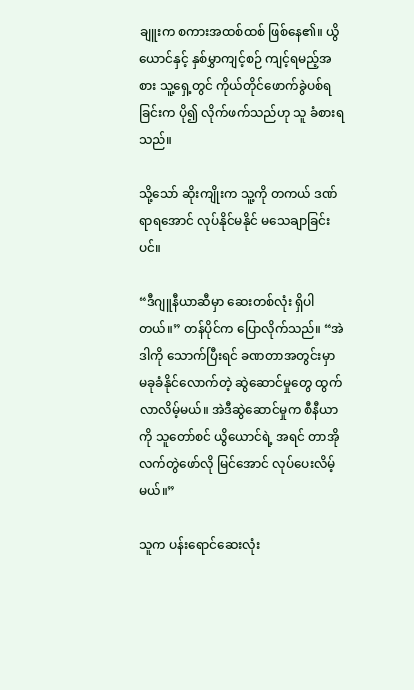ချူးက စကားအထစ်ထစ် ဖြစ်နေ၏။ ယွိယောင်နှင့် နှစ်မွှာကျင့်စဉ် ကျင့်ရမည့်အစား သူ့ရှေ့တွင် ကိုယ်တိုင်ဖောက်ခွဲပစ်ရခြင်းက ပို၍ လိုက်ဖက်သည်ဟု သူ ခံစားရသည်။

သို့သော် ဆိုးကျိုးက သူ့ကို တကယ် ဒဏ်ရာရအောင် လုပ်နိုင်မနိုင် မသေချာခြင်းပင်။

“ဒီဂျူနီယာဆီမှာ ဆေးတစ်လုံး ရှိပါတယ်။” တန်ပိုင်က ပြောလိုက်သည်။ “အဲဒါကို သောက်ပြီးရင် ခဏတာအတွင်းမှာ မခုခံနိုင်လောက်တဲ့ ဆွဲဆောင်မှုတွေ ထွက်လာလိမ့်မယ်။ အဲဒီဆွဲဆောင်မှုက စီနီယာကို သူတော်စင် ယွိယောင်ရဲ့ အရင် တာအိုလက်တွဲဖော်လို မြင်အောင် လုပ်ပေးလိမ့်မယ်။”

သူက ပန်းရောင်ဆေးလုံး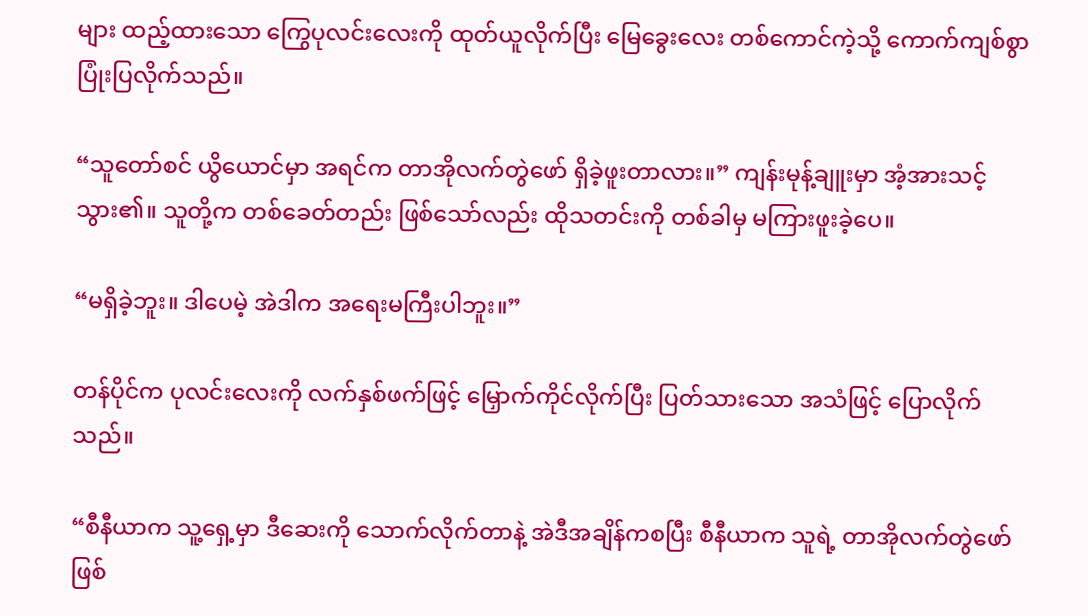များ ထည့်ထားသော ကြွေပုလင်းလေးကို ထုတ်ယူလိုက်ပြီး မြေခွေးလေး တစ်ကောင်ကဲ့သို့ ကောက်ကျစ်စွာ ပြုံးပြလိုက်သည်။

“သူတော်စင် ယွိယောင်မှာ အရင်က တာအိုလက်တွဲဖော် ရှိခဲ့ဖူးတာလား။” ကျန်းမုန့်ချူးမှာ အံ့အားသင့်သွား၏။ သူတို့က တစ်ခေတ်တည်း ဖြစ်သော်လည်း ထိုသတင်းကို တစ်ခါမှ မကြားဖူးခဲ့ပေ။

“မရှိခဲ့ဘူး။ ဒါပေမဲ့ အဲဒါက အရေးမကြီးပါဘူး။”

တန်ပိုင်က ပုလင်းလေးကို လက်နှစ်ဖက်ဖြင့် မြှောက်ကိုင်လိုက်ပြီး ပြတ်သားသော အသံဖြင့် ပြောလိုက်သည်။

“စီနီယာက သူ့ရှေ့မှာ ဒီဆေးကို သောက်လိုက်တာနဲ့ အဲဒီအချိန်ကစပြီး စီနီယာက သူရဲ့ တာအိုလက်တွဲဖော် ဖြစ်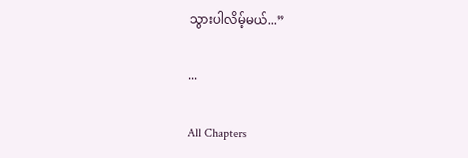သွားပါလိမ့်မယ်...”

...

All Chapters